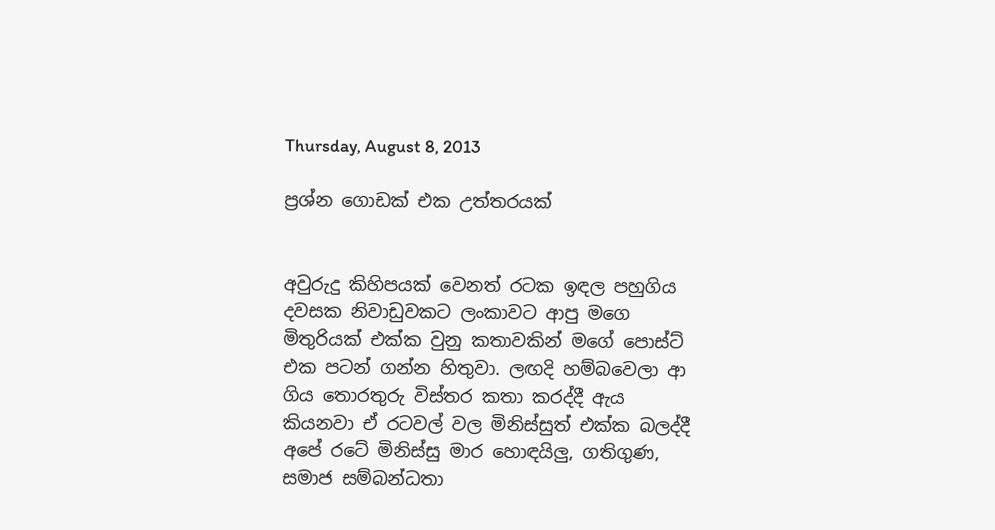Thursday, August 8, 2013

ප්‍රශ්න ගොඩක් එක උත්තරයක්


අවුරුදු කිහිපයක් වෙනත් රටක ඉඳල පහුගිය දවසක නිවාඩුවකට ලංකාවට ආපු මගෙ මිතුරියක් එක්ක වුනු කතාවකින් මගේ පොස්ට් එක පටන් ගන්න හිතුවා. ලඟදි හම්බවෙලා ආ ගිය තොරතුරු විස්තර කතා කරද්දී ඇය කියනවා ඒ රටවල් වල මිනිස්සුත් එක්ක බලද්දී අපේ රටේ මිනිස්සු මාර හොඳයිලු, ගතිගුණ, සමාජ සම්බන්ධතා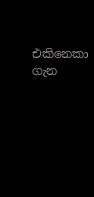එකිනෙකා ගැන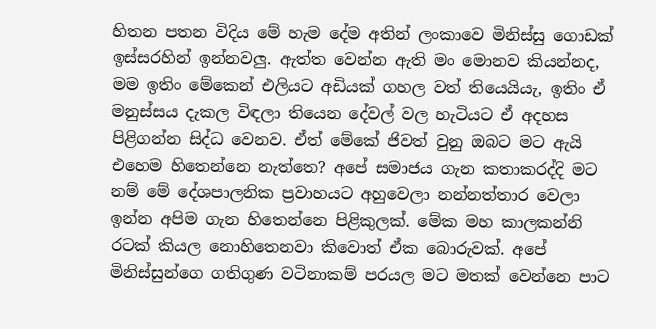හිතන පතන විදිය මේ හැම දේම අතින් ලංකාවෙ මිනිස්සු ගොඩක් ඉස්සරහින් ඉන්නවලු. ඇත්ත වෙන්න ඇති මං මොනව කියන්නද, මම ඉතිං මේකෙන් එලියට අඩියක් ගහල වත් තියෙයියැ, ඉතිං ඒ මනුස්සය දැකල විඳලා තියෙන දේවල් වල හැටියට ඒ අදහස පිළිගන්න සිද්ධ වෙනව. ඒත් මේකේ ජිවත් වුනු ඔබට මට ඇයි එහෙම හිතෙන්නෙ නැත්තෙ? අපේ සමාජය ගැන කතාකරද්දි මට නම් මේ දේශපාලනික ප්‍රවාහයට අහුවෙලා නන්නත්තාර වෙලා ඉන්න අපිම ගැන හිතෙන්නෙ පිළිකුලක්. මේක මහ කාලකන්නි රටක් කියල නොහිතෙනවා කිවොත් ඒක බොරුවක්. අපේ මිනිස්සුන්ගෙ ගතිගුණ වටිනාකම් පරයල මට මතක් වෙන්නෙ පාට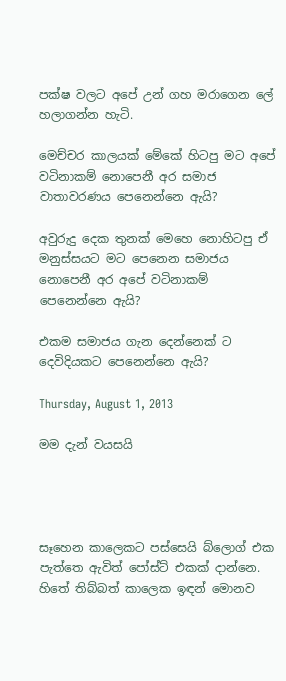පක්ෂ වලට අපේ උන් ගහ මරාගෙන ලේ හලාගන්න හැටි.

මෙච්චර කාලයක් මේකේ හිටපු මට අපේ වටිනාකම් නොපෙනී අර සමාජ වාතාවරණය පෙනෙන්නෙ ඇයි?

අවුරුදු දෙක තුනක් මෙහෙ නොහිටපු ඒ මනුස්සයට මට පෙනෙන සමාජය නොපෙනී අර අපේ වටිනාකම් පෙනෙන්නෙ ඇයි?

එකම සමාජය ගැන දෙන්නෙක් ට දෙවිදියකට පෙනෙන්නෙ ඇයි?

Thursday, August 1, 2013

මම දැන් වයසයි




සෑහෙන කාලෙකට පස්සෙයි බ්ලොග් එක පැත්තෙ ඇවිත් පෝස්ට් එකක් දාන්නෙ. හිතේ තිබ්බත් කාලෙක ඉඳන් මොනව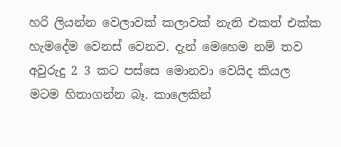හරි ලියන්න වෙලාවක් කලාවක් නැති එකත් එක්ක හැමදේම වෙනස් වෙනව. දැන් මෙහෙම නම් තව අවුරුදු 2 3 කට පස්සෙ මොනවා වෙයිද කියල මටම හිතාගන්න බෑ. කාලෙකින්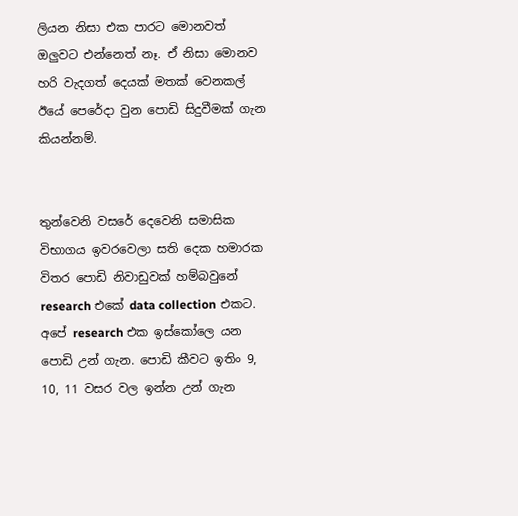ලියන නිසා එක පාරට මොනවත් ඔලුවට එන්නෙත් නෑ. ඒ නිසා මොනව හරි වැදගත් දෙයක් මතක් වෙනකල් ඊයේ පෙරේදා වුන පොඩි සිදුවීමක් ගැන කියන්නම්.


තුන්වෙනි වසරේ දෙවෙනි සමාසික විභාගය ඉවරවෙලා සති දෙක හමාරක විතර පොඩි නිවාඩුවක් හම්බවුනේ research එකේ data collection එකට. අපේ research එක ඉස්කෝලෙ යන පොඩි උන් ගැන. පොඩි කීවට ඉතිං 9, 10, 11 වසර වල ඉන්න උන් ගැන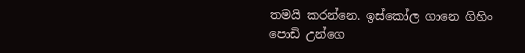තමයි කරන්නෙ. ඉස්කෝල ගානෙ ගිහිං පොඩි උන්ගෙ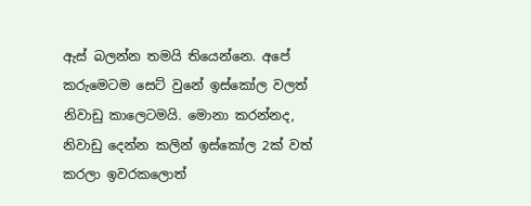ඇස් බලන්න තමයි තියෙන්නෙ. අපේ කරුමෙටම සෙට් වුනේ ඉස්කෝල වලත් නිවාඩු කාලෙටමයි. මොනා කරන්නද, නිවාඩු දෙන්න කලින් ඉස්කෝල 2ක් වත් කරලා ඉවරකලොත්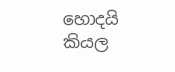හොදයි කියල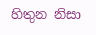හිතුන නිසා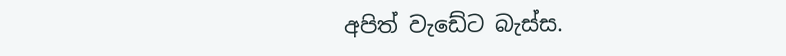අපිත් වැඩේට බැස්ස.